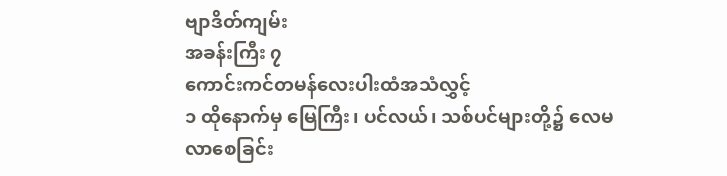ဗျာဒိတ်ကျမ်း
အခန်းကြီး ၇
ကောင်းကင်တမန်လေးပါးထံအသံလွှင့်
၁ ထိုနောက်မှ မြေကြီး၊ ပင်လယ်၊ သစ်ပင်များတို့၌ လေမလာစေခြင်း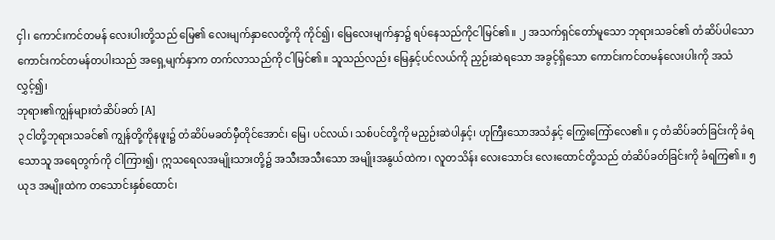ငှါ၊ ကောင်းကင်တမန် လေးပါးတို့သည် မြေ၏ လေးမျက်နှာလေတို့ကို ကိုင်၍၊ မြေလေးမျက်နှာ၌ ရပ်နေသည်ကိုငါမြင်၏။ ၂ အသက်ရှင်တော်မူသော ဘုရားသခင်၏ တံဆိပ်ပါသော ကောင်းကင်တမန်တပါးသည် အရှေ့မျက်နှာက တက်လာသည်ကို ငါမြင်၏။ သူသည်လည်း မြေနှင့်ပင်လယ်ကို ညှဉ်းဆဲရသော အခွင့်ရှိသော ကောင်းကင်တမန်လေးပါးကို အသံလွှင့်၍၊
ဘုရား၏ကျွန်များတံဆိပ်ခတ် [A]
၃ ငါတို့ဘုရားသခင်၏ ကျွန်တို့ကိုနဖူး၌ တံဆိပ်မခတ်မှီတိုင်အောင်၊ မြေ၊ ပင်လယ်၊ သစ်ပင်တို့ကို မညှဉ်းဆဲပါနှင့်၊ ဟုကြီးသောအသံနှင့် ကြွေးကြော်လေ၏။ ၄ တံဆိပ်ခတ်ခြင်းကို ခံရသောသူ အရေတွက်ကို ငါကြား၍၊ ဣသရေလအမျိုးသားတို့၌ အသီးအသီးသော အမျိုးအနွယ်ထဲက၊ လူတသိန်း လေးသောင်း လေးထောင်တို့သည် တံဆိပ်ခတ်ခြင်းကို ခံရကြ၏။ ၅ ယုဒ အမျိုးထဲက တသောင်းနှစ်ထောင်၊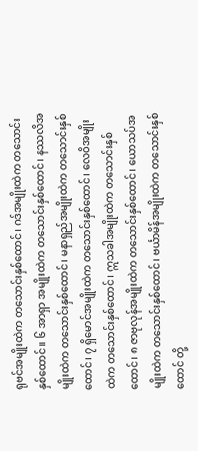ရုဗင်အမျိုးထဲက တသောင်းနှစ်ထောင်၊ ဂဒ်အမျိုးထဲက တသောင်းနှစ်ထောင်။ ၆ အာရှာ အမျိုးထဲက တသောင်းနှစ်ထောင်၊ နဿလိအမျိုးထဲက တသောင်းနှစ်ထောင်၊ မနာရှည်အမျိုးထဲက တသောင်းနှစ်ထောင်၊ ၇ ရှိမောင်အမျိုးထဲက တသောင်းနှစ်ထောင်၊ လေဝိအမျိုးထဲက တသောင်းနှစ်ထောင်၊ ဣသခါအမျိုးထဲက တသောင်းနှစ်ထောင်၊ ၈ ဇာဗုလုန်အမျိုးထဲက တသောင်းနှစ်ထောင်၊ ယောသပ်အမျိုးထဲက တသောင်းနှစ်ထောင်၊ ဗင်္ယာမိန်အမျိုးထဲက တသောင်းနှစ်ထောင် တို့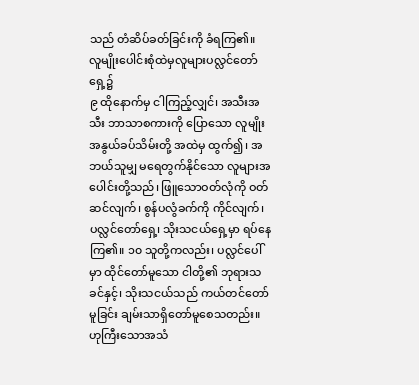သည် တံဆိပ်ခတ်ခြင်းကို ခံရကြ၏။
လူမျိုးပေါင်းစုံထဲမှလူများပလ္လင်တော်ရှေ့၌
၉ ထိုနောက်မှ ငါကြည့်လျှင်၊ အသီးအသီး ဘာသာစကားကို ပြောသော လူမျိုးအနွယ်ခပ်သိမ်းတို့ အထဲမှ ထွက်၍၊ အဘယ်သူမျှ မရေတွက်နိုင်သော လူများအပေါင်းတို့သည်၊ ဖြူသောဝတ်လုံကို ဝတ်ဆင်လျက်၊ စွန်ပလွံခက်ကို ကိုင်လျက်၊ ပလ္လင်တော်ရှေ့၊ သိုးသငယ်ရှေ့မှာ ရပ်နေကြ၏။ ၁၀ သူတို့ကလည်း၊ ပလ္လင်ပေါ်မှာ ထိုင်တော်မူသော ငါတို့၏ ဘုရားသခင်နှင့်၊ သိုးသငယ်သည် ကယ်တင်တော်မူခြင်း ချမ်းသာရှိတော်မူစေသတည်း။ ဟုကြီးသောအသံ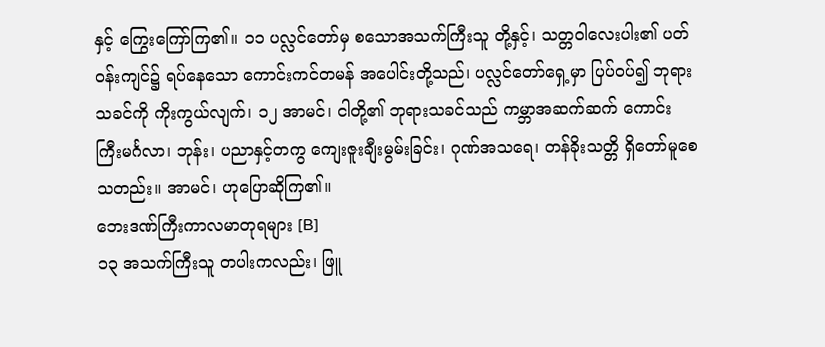နှင့် ကြွေးကြော်ကြ၏။ ၁၁ ပလ္လင်တော်မှ စသောအသက်ကြီးသူ တို့နှင့်၊ သတ္တဝါလေးပါး၏ ပတ်ဝန်းကျင်၌ ရပ်နေသော ကောင်းကင်တမန် အပေါင်းတို့သည်၊ ပလ္လင်တော်ရှေ့မှာ ပြပ်ဝပ်၍ ဘုရားသခင်ကို ကိုးကွယ်လျက်၊ ၁၂ အာမင်၊ ငါတို့၏ ဘုရားသခင်သည် ကမ္ဘာအဆက်ဆက် ကောင်းကြီးမင်္ဂလာ၊ ဘုန်း၊ ပညာနှင့်တကွ ကျေးဇူးချီးမွမ်းခြင်း၊ ဂုဏ်အသရေ၊ တန်ခိုးသတ္တိ ရှိတော်မူစေသတည်း။ အာမင်၊ ဟုပြောဆိုကြ၏။
ဘေးဒဏ်ကြီးကာလမာတုရများ [B]
၁၃ အသက်ကြီးသူ တပါးကလည်း၊ ဖြူ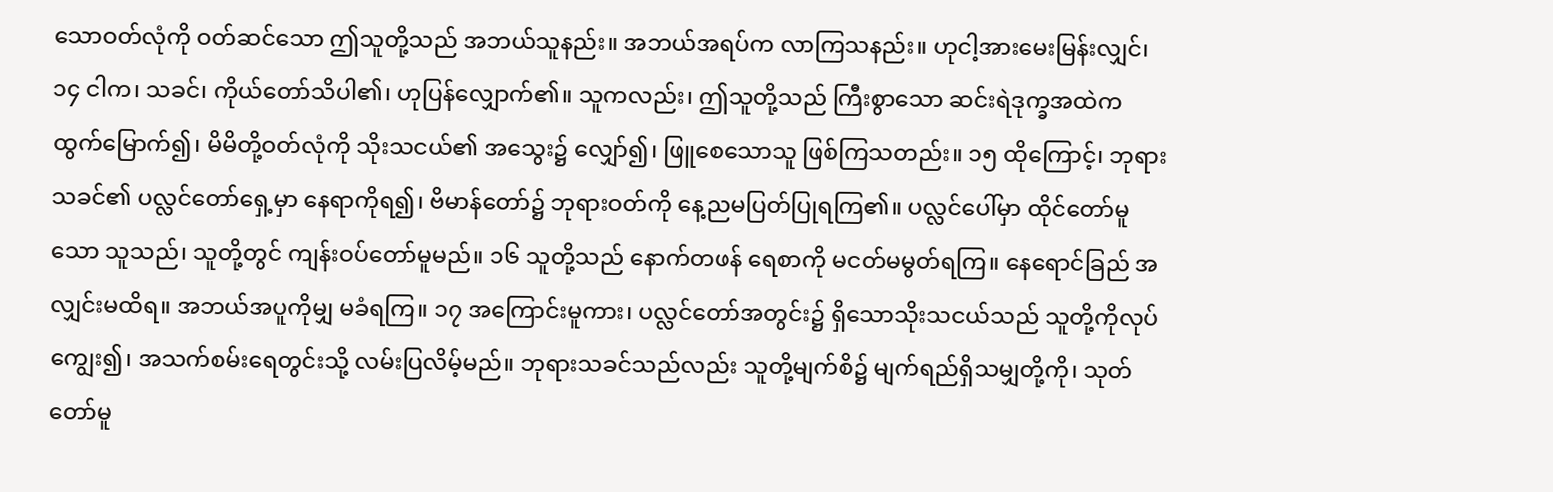သောဝတ်လုံကို ဝတ်ဆင်သော ဤသူတို့သည် အဘယ်သူနည်း။ အဘယ်အရပ်က လာကြသနည်း။ ဟုငါ့အားမေးမြန်းလျှင်၊ ၁၄ ငါက၊ သခင်၊ ကိုယ်တော်သိပါ၏၊ ဟုပြန်လျှောက်၏။ သူကလည်း၊ ဤသူတို့သည် ကြီးစွာသော ဆင်းရဲဒုက္ခအထဲက ထွက်မြောက်၍၊ မိမိတို့ဝတ်လုံကို သိုးသငယ်၏ အသွေး၌ လျှော်၍၊ ဖြူစေသောသူ ဖြစ်ကြသတည်း။ ၁၅ ထိုကြောင့်၊ ဘုရားသခင်၏ ပလ္လင်တော်ရှေ့မှာ နေရာကိုရ၍၊ ဗိမာန်တော်၌ ဘုရားဝတ်ကို နေ့ညမပြတ်ပြုရကြ၏။ ပလ္လင်ပေါ်မှာ ထိုင်တော်မူသော သူသည်၊ သူတို့တွင် ကျန်းဝပ်တော်မူမည်။ ၁၆ သူတို့သည် နောက်တဖန် ရေစာကို မငတ်မမွတ်ရကြ။ နေရောင်ခြည် အလျှင်းမထိရ။ အဘယ်အပူကိုမျှ မခံရကြ။ ၁၇ အကြောင်းမူကား၊ ပလ္လင်တော်အတွင်း၌ ရှိသောသိုးသငယ်သည် သူတို့ကိုလုပ်ကျွေး၍၊ အသက်စမ်းရေတွင်းသို့ လမ်းပြလိမ့်မည်။ ဘုရားသခင်သည်လည်း သူတို့မျက်စိ၌ မျက်ရည်ရှိသမျှတို့ကို၊ သုတ်တော်မူ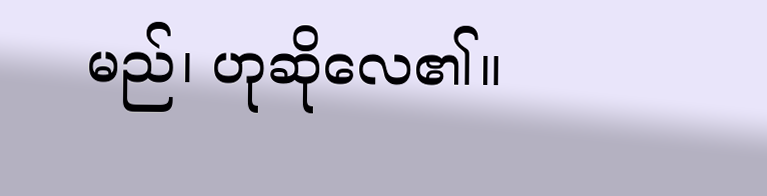မည်၊ ဟုဆိုလေ၏။